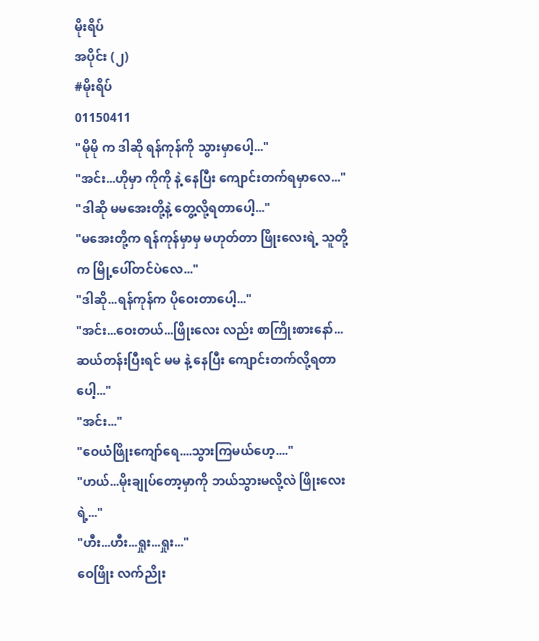မိုးရိပ်
အပိုင်း (၂)
#မိုးရိပ်
01150411
"မိုမို က ဒါဆို ရန်ကုန်ကို သွားမှာပေါ့..."
"အင်း...ဟိုမှာ ကိုကို နဲ့ နေပြီး ကျောင်းတက်ရမှာလေ..."
"ဒါဆို မမအေးတို့နဲ့ တွေ့လို့ရတာပေါ့..."
"မအေးတို့က ရန်ကုန်မှာမှ မဟုတ်တာ ဖြိုးလေးရဲ့ သူတို့က မြို့ပေါ်တင်ပဲလေ..."
"ဒါဆို...ရန်ကုန်က ပိုဝေးတာပေါ့..."
"အင်း...ဝေးတယ်...ဖြိုးလေး လည်း စာကြိုးစားနော်...ဆယ်တန်းပြီးရင် မမ နဲ့ နေပြီး ကျောင်းတက်လို့ရတာပေါ့..."
"အင်း..."
"ဝေယံဖြိုးကျော်ရေ....သွားကြမယ်ဟေ့...."
"ဟယ်...မိုးချုပ်တော့မှာကို ဘယ်သွားမလို့လဲ ဖြိုးလေးရဲ့..."
"ဟီး...ဟီး...ရှုး...ရှုး..."
ဝေဖြိုး လက်ညိုး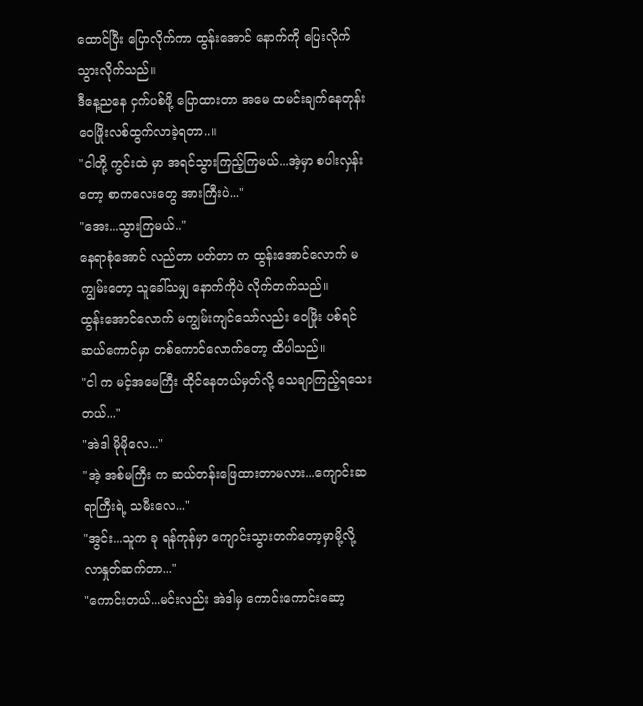ထောင်ပြီး ပြောလိုက်ကာ ထွန်းအောင် နောက်ကို ပြေးလိုက်သွားလိုက်သည်။
ဒီနေ့ညနေ ငှက်ပစ်ဖို့ ပြောထားတာ အမေ ထမင်းချက်နေတုန်း ဝေဖြိုးလစ်ထွက်လာခဲ့ရတာ..။
"ငါတို့ ကွင်းထဲ မှာ အရင်သွားကြည့်ကြမယ်...အဲ့မှာ စပါးလှန်းတော့ စာကလေးတွေ အားကြီးပဲ..."
"အေး...သွားကြမယ်.."
နေရာစုံအောင် လည်တာ ပတ်တာ က ထွန်းအောင်လောက် မကျွမ်းတော့ သူခေါ်သမျှ နောက်ကိုပဲ လိုက်တက်သည်။
ထွန်းအောင်လောက် မကျွမ်းကျင်သော်လည်း ဝေဖြိုး ပစ်ရင် ဆယ်ကောင်မှာ တစ်ကောင်လောက်တော့ ထိပါသည်။
"ငါ က မင့်အမေကြီး ထိုင်နေတယ်မှတ်လို့ သေချာကြည့်ရသေးတယ်..."
"အဲဒါ မိုမိုလေ..."
"အဲ့ အစ်မကြီး က ဆယ်တန်းဖြေထားတာမလား...ကျောင်းဆရာကြီးရဲ့ သမီးလေ..."
"အွင်း...သူက ခု ရန်ကုန်မှာ ကျောင်းသွားတက်တော့မှာမို့လို့ လာနှုတ်ဆက်တာ..."
"ကောင်းတယ်...မင်းလည်း အဲဒါမှ ကောင်းကောင်းဆော့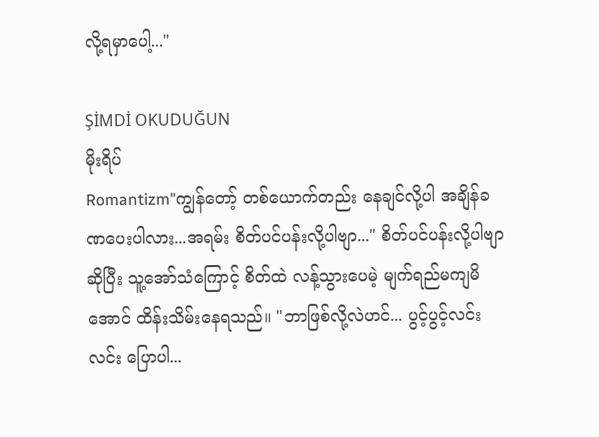လို့ရမှာပေါ့..."

ŞİMDİ OKUDUĞUN
မိုးရိပ်
Romantizm"ကျွန်တော့် တစ်ယောက်တည်း နေချင်လို့ပါ အချိန်ခဏပေးပါလား...အရမ်း စိတ်ပင်ပန်းလို့ပါဗျာ..." စိတ်ပင်ပန်းလို့ပါဗျာဆိုပြီး သူ့အော်သံကြောင့် စိတ်ထဲ လန့်သွားပေမဲ့ မျက်ရည်မကျမိအောင် ထိန်းသိမ်းနေရသည်။ "ဘာဖြစ်လို့လဲဟင်... ပွင့်ပွင့်လင်းလင်း ပြောပါ...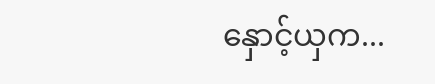နှောင့်ယှက...